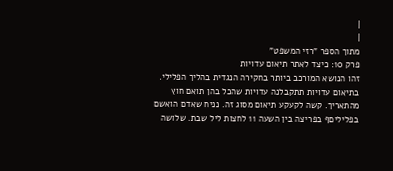|
|
מתוך הספר "רזי המשפט"
פרק 10: כיצד לאתר תיאום עדויות
זהו הנושא המורכב ביותר בחקירה הנגדית בהליך הפלילי. בתיאום עדויות תתקבלנה עדויות שהכל בהן תואם חוץ מהתאריך. קשה לקעקע תיאום מסוג זה. נניח שאדם הואשם בפליליםף בפריצה בין השעה 11 לחצות ליל שבת. שלושה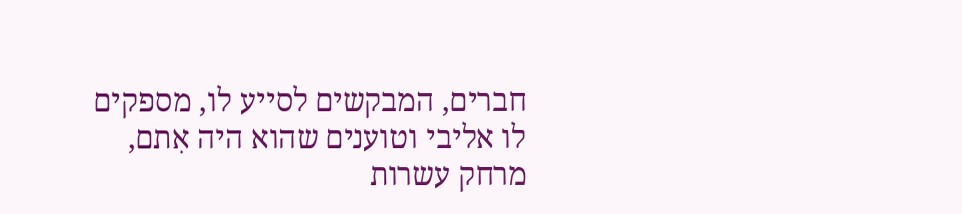חברים, המבקשים לסייע לו, מספקים לו אליבי וטוענים שהוא היה אִתם, מרחק עשרות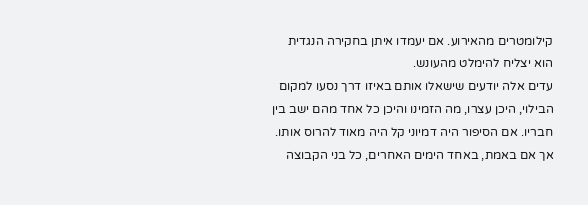קילומטרים מהאירוע. אם יעמדו איתן בחקירה הנגדית הוא יצליח להימלט מהעונש.
עדים אלה יודעים שישאלו אותם באיזו דרך נסעו למקום הבילוי, היכן עצרו, מה הזמינו והיכן כל אחד מהם ישב בין חבריו. אם הסיפור היה דמיוני קל היה מאוד להרוס אותו. אך אם באמת, באחד הימים האחרים, כל בני הקבוצה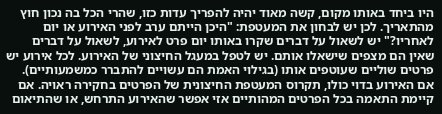היו ביחד באותו מקום, קשה מאוד יהיה להפריך עדות כזו, שהרי הכל בה נכון חוץ מהתאריך. לכן יש לבחון את המעטפת: "היכן הייתם ערב לפני האירוע או יום לאחריו?" יש לשאול על דברים שקרו באותו יום פרט לאירוע, לשאול על דברים שאין הם מצפים שישאלו אותם. יש לטפל במעגל החיצוני של האירוע. לכל אירוע יש פרטים שוליים שעוטפים אותו (בגילוי האמת הם עשויים להתברר כמשמעותיים). אם האירוע בדוי כולו, תקרוס המעטפת החיצונית של הפרטים בחקירה ראויה. אם קיימת התאמה בכל הפרטים המהותיים אזי אפשר שהאירוע התרחש, או שהתיאום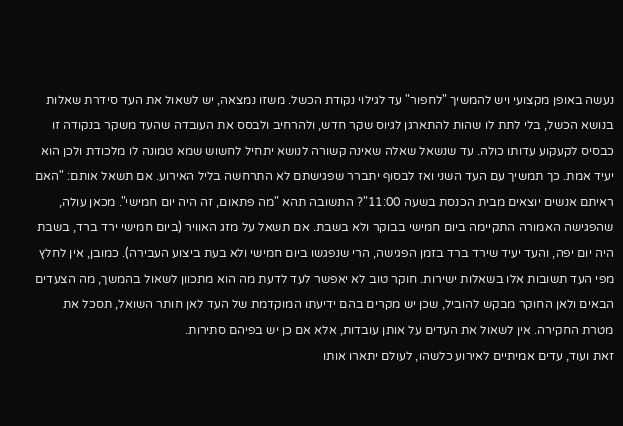נעשה באופן מקצועי ויש להמשיך "לחפור" עד לגילוי נקודת הכשל. משזו נמצאה, יש לשאול את העד סידרת שאלות בנושא הכשל, בלי לתת לו שהות להתארגן לגיוס שקר חדש, ולהרחיב ולבסס את העובדה שהעד משקר בנקודה זו כבסיס לקעקוע עדותו כולה. עד שנשאל שאלה שאינה קשורה לנושא יתחיל לחשוש שמא טמונה לו מלכודת ולכן הוא יעיד אמת. כך תמשיך עם העד השני ואז לבסוף יתברר שפגישתם לא התרחשה בליל האירוע. אם תשאל אותם: "האם ראיתם אנשים יוצאים מבית הכנסת בשעה 11:00"? התשובה תהא "מה פתאום, זה היה יום חמישי". מכאן עולה, שהפגישה האמורה התקיימה ביום חמישי בבוקר ולא בשבת. אם תשאל על מזג האוויר (ביום חמישי ירד ברד, בשבת היה יום יפה, והעד יעיד שירד ברד בזמן הפגישה, הרי שנפגשו ביום חמישי ולא בעת ביצוע העבירה). כמובן, אין לחלץ מפי העד תשובות אלו בשאלות ישירות. חוקר טוב לא יאפשר לעד לדעת מה הוא מתכוון לשאול בהמשך, מה הצעדים הבאים ולאן החוקר מבקש להוביל, שכן יש מקרים בהם ידיעתו המוקדמת של העד לאן חותר השואל, תסכל את מטרת החקירה. אין לשאול את העדים על אותן עובדות, אלא אם כן יש בפיהם סתירות.
זאת ועוד, עדים אמיתיים לאירוע כלשהו, לעולם יתארו אותו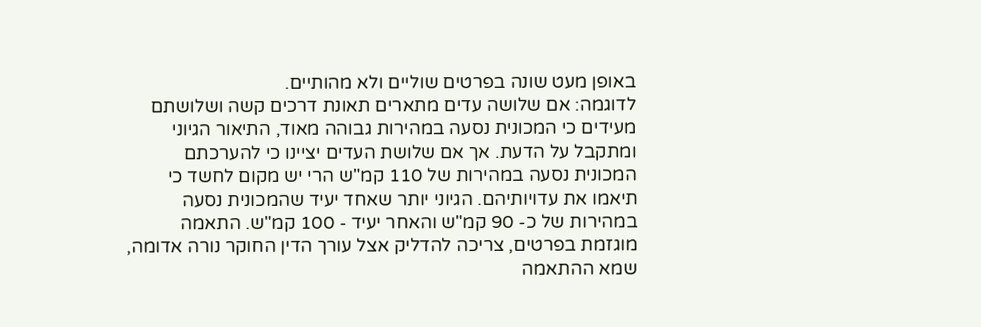באופן מעט שונה בפרטים שוליים ולא מהותיים.
לדוגמה: אם שלושה עדים מתארים תאונת דרכים קשה ושלושתם מעידים כי המכונית נסעה במהירות גבוהה מאוד, התיאור הגיוני ומתקבל על הדעת. אך אם שלושת העדים יציינו כי להערכתם המכונית נסעה במהירות של 110 קמ"ש הרי יש מקום לחשד כי תיאמו את עדויותיהם. הגיוני יותר שאחד יעיד שהמכונית נסעה במהירות של כ- 90 קמ"ש והאחר יעיד - 100 קמ"ש. התאמה מוגזמת בפרטים, צריכה להדליק אצל עורך הדין החוקר נורה אדומה, שמא ההתאמה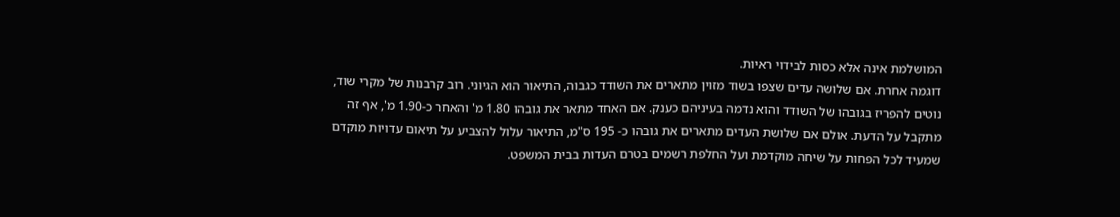המושלמת אינה אלא כסות לבידוי ראיות.
דוגמה אחרת. אם שלושה עדים שצפו בשוד מזוין מתארים את השודד כגבוה, התיאור הוא הגיוני. רוב קרבנות של מקרי שוד, נוטים להפריז בגובהו של השודד והוא נדמה בעיניהם כענק. אם האחד מתאר את גובהו 1.80 מ' והאחר כ-1.90 מ', אף זה מתקבל על הדעת. אולם אם שלושת העדים מתארים את גובהו כ- 195 ס"מ, התיאור עלול להצביע על תיאום עדויות מוקדם שמעיד לכל הפחות על שיחה מוקדמת ועל החלפת רשמים בטרם העדות בבית המשפט.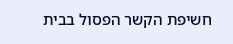חשיפת הקשר הפסול בבית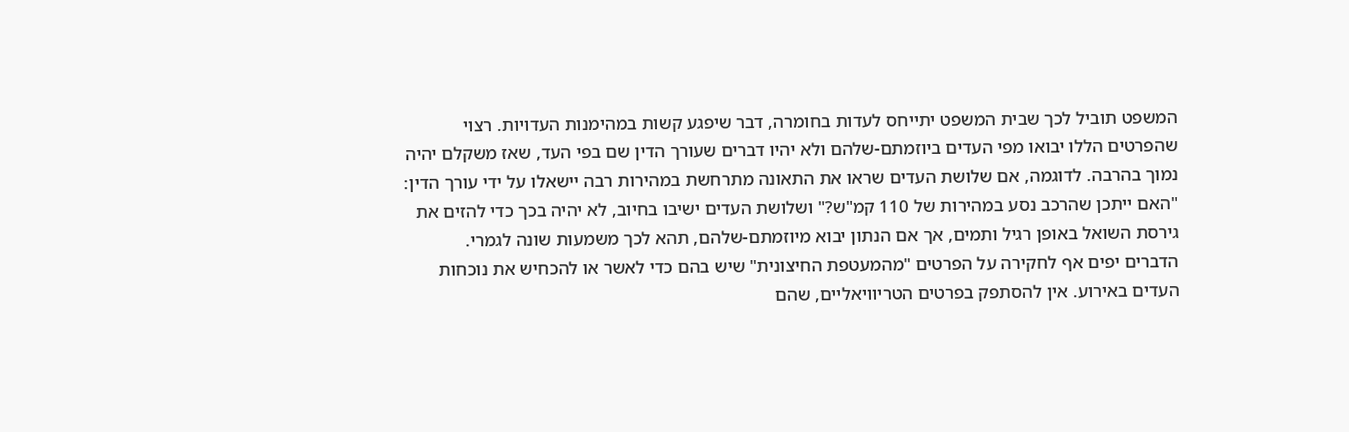המשפט תוביל לכך שבית המשפט יתייחס לעדות בחומרה, דבר שיפגע קשות במהימנות העדויות. רצוי שהפרטים הללו יבואו מפי העדים ביוזמתם-שלהם ולא יהיו דברים שעורך הדין שם בפי העד, שאז משקלם יהיה נמוך בהרבה. לדוגמה, אם שלושת העדים שראו את התאונה מתרחשת במהירות רבה יישאלו על ידי עורך הדין: "האם ייתכן שהרכב נסע במהירות של 110 קמ"ש?" ושלושת העדים ישיבו בחיוב, לא יהיה בכך כדי להזים את גירסת השואל באופן רגיל ותמים, אך אם הנתון יבוא מיוזמתם-שלהם, תהא לכך משמעות שונה לגמרי.
הדברים יפים אף לחקירה על הפרטים "מהמעטפת החיצונית" שיש בהם כדי לאשר או להכחיש את נוכחות העדים באירוע. אין להסתפק בפרטים הטריוויאליים, שהם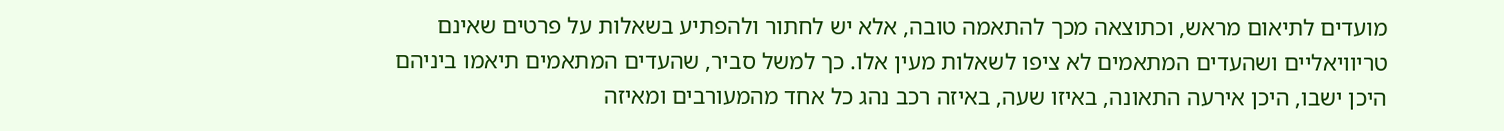מועדים לתיאום מראש, וכתוצאה מכך להתאמה טובה, אלא יש לחתור ולהפתיע בשאלות על פרטים שאינם טריוויאליים ושהעדים המתאמים לא ציפו לשאלות מעין אלו. כך למשל סביר, שהעדים המתאמים תיאמו ביניהם היכן ישבו, היכן אירעה התאונה, באיזו שעה, באיזה רכב נהג כל אחד מהמעורבים ומאיזה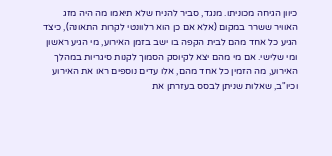כיוון הגיחה מכוניתו. מנגד, סביר להניח שלא תיאמו מה היה מזג האוויר ששרר במקום (אלא אם כן הוא רלוונטי לקרות התאונה), כיצד הגיע כל אחד מהם לבית הקפה בו ישב בזמן האירוע, מי הגיע ראשון ומי שלישי. אם מי מהם יצא לקיוסק הסמוך לקנות סיגריות במהלך האירוע, מה הזמין כל אחד מהם, אלו עדים נוספים ראו את האירוע וכיו"ב, שאלות שניתן לבסס בעזרתן את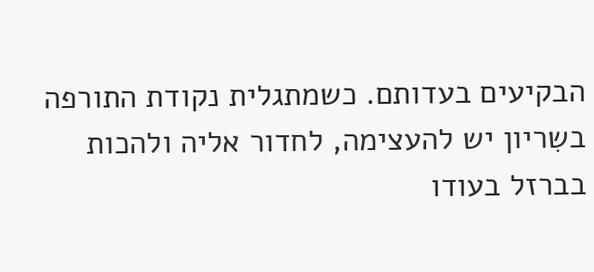הבקיעים בעדותם. כשמתגלית נקודת התורפה בשִריון יש להעצימה, לחדור אליה ולהכות בברזל בעודו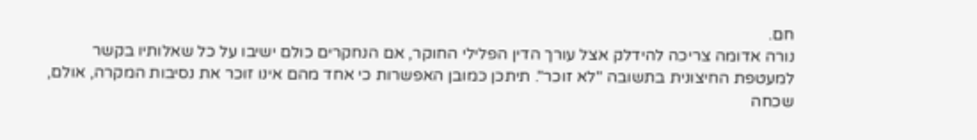חם.
נורה אדומה צריכה להידלק אצל עורך הדין הפלילי החוקר, אם הנחקרים כולם ישיבו על כל שאלותיו בקשר למעטפת החיצונית בתשובה "לא זוכר". תיתכן כמובן האפשרות כי אחד מהם אינו זוכר את נסיבות המקרה, אולם, שכחה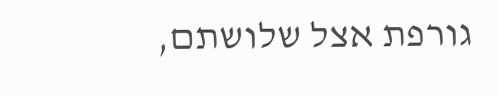גורפת אצל שלושתם,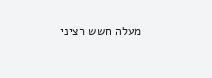מעלה חשש רציני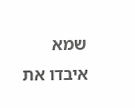שמא איבדו את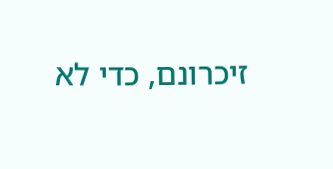זיכרונם, כדי לא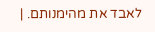לאבד את מהימנותם. |